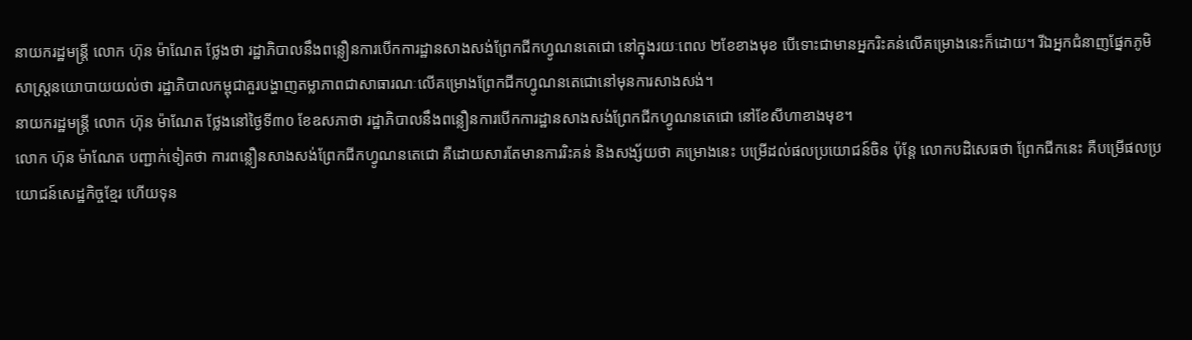នាយករដ្ឋមន្ត្រី លោក ហ៊ុន ម៉ាណែត ថ្លែងថា រដ្ឋាភិបាលនឹងពន្លឿនការបើកការដ្ឋានសាងសង់ព្រែកជីកហ្វូណនតេជោ នៅក្នុងរយៈពេល ២ខែខាងមុខ បើទោះជាមានអ្នករិះគន់លើគម្រោងនេះក៏ដោយ។ រីឯអ្នកជំនាញផ្នែកភូមិសាស្ត្រនយោបាយយល់ថា រដ្ឋាភិបាលកម្ពុជាគួរបង្ហាញតម្លាភាពជាសាធារណៈលើគម្រោងព្រែកជីកហ្វូណនតេជោនៅមុនការសាងសង់។
នាយករដ្ឋមន្ត្រី លោក ហ៊ុន ម៉ាណែត ថ្លែងនៅថ្ងៃទី៣០ ខែឧសភាថា រដ្ឋាភិបាលនឹងពន្លឿនការបើកការដ្ឋានសាងសង់ព្រែកជីកហ្វូណនតេជោ នៅខែសីហាខាងមុខ។
លោក ហ៊ុន ម៉ាណែត បញ្ជាក់ទៀតថា ការពន្លឿនសាងសង់ព្រែកជីកហ្វូណនតេជោ គឺដោយសារតែមានការរិះគន់ និងសង្ស័យថា គម្រោងនេះ បម្រើដល់ផលប្រយោជន៍ចិន ប៉ុន្តែ លោកបដិសេធថា ព្រែកជីកនេះ គឺបម្រើផលប្រយោជន៍សេដ្ឋកិច្ចខ្មែរ ហើយទុន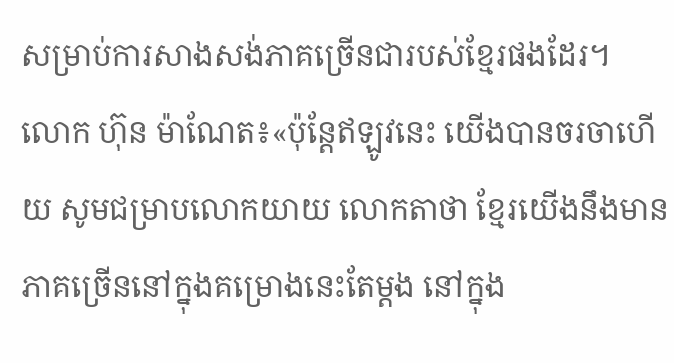សម្រាប់ការសាងសង់ភាគច្រើនជារបស់ខ្មែរផងដែរ។
លោក ហ៊ុន ម៉ាណែត៖«ប៉ុន្តែឥឡូវនេះ យើងបានចរចាហើយ សូមជម្រាបលោកយាយ លោកតាថា ខ្មែរយើងនឹងមានភាគច្រើននៅក្នុងគម្រោងនេះតែម្ដង នៅក្នុង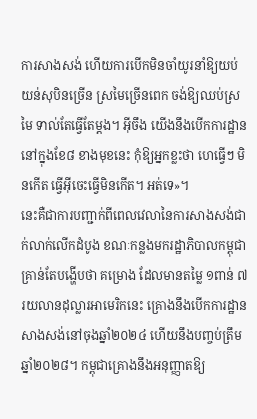ការសាងសង់ ហើយការបើកមិនចាំយូរនាំឱ្យយប់យន់សុបិនច្រើន ស្រមៃច្រើនពេក ចង់ឱ្យឈប់ស្រមៃ ទាល់តែធ្វើតែម្ដង។ អ៊ីចឹង យើងនឹងបើកការដ្ឋាននៅក្នុងខែ៨ ខាងមុខនេះ កុំឱ្យអ្នកខ្លះថា ហេធ្វើៗ មិនកើត ធ្វើអ៊ីចេះធ្វើមិនកើត។ អត់ទេ»។
នេះគឺជាការបញ្ជាក់ពីពេលវេលានៃការសាងសង់ជាក់លាក់លើកដំបូង ខណៈកន្លងមករដ្ឋាភិបាលកម្ពុជា គ្រាន់តែបង្ហើបថា គម្រោង ដែលមានតម្លៃ ១ពាន់ ៧រយលានដុល្លារអាមេរិកនេះ គ្រោងនឹងបើកការដ្ឋានសាងសង់នៅចុងឆ្នាំ២០២៤ ហើយនឹងបញ្ចប់ត្រឹមឆ្នាំ២០២៨។ កម្ពុជាគ្រោងនឹងអនុញ្ញាតឱ្យ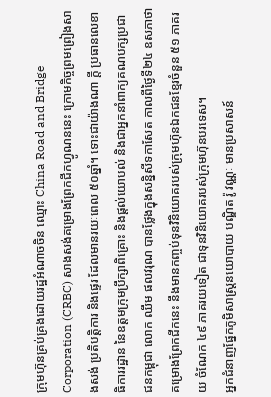ក្រុមហ៊ុនគ្រប់គ្រងដោយរដ្ឋអំណាចចិន ឈ្មោះ China Road and Bridge Corporation (CRBC) សាងសង់គម្រោងព្រែកជីកហ្វូណននេះ ក្រោមកិច្ចព្រមព្រៀងសាងសង់ ប្រតិបត្តិការ និងផ្ទេរ ដែលមានរយៈពេល ៥០ឆ្នាំ។ ទោះជាយ៉ាងណា ក្ដី ប្រធានលេខាធិការរដ្ឋាន នៃឧត្ដមក្រុមប្រឹក្សាពិគ្រោះ និងផ្ដល់យោបល់ និងជាអ្នកនាំពាក្យគណបក្សប្រជាជនកម្ពុជា លោក ឈឹម ផលវរុណ បានថ្លែងក្នុងសន្និសីទកាសែត កាលពីថ្ងៃទី២៤ ឧសភាថា គម្រោងព្រែកជីកនេះ នឹងមានកញ្ចប់ទុនវិនិយោគរបស់ក្រុមហ៊ុនឯកជនខ្មែរចំនួន ៥១ ភាគរយ ចំណែក ៤៩ ភាគរយទៀត ជាទុនវិនិយោគរបស់ក្រុមហ៊ុនបរទេស។
អ្នកជំនាញផ្នែកភូមិសាស្ត្រនយោបាយ បណ្ឌិត រ៉ូ វណ្ណៈ មានប្រសាសន៍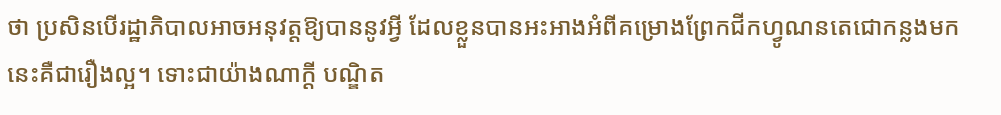ថា ប្រសិនបើរដ្ឋាភិបាលអាចអនុវត្តឱ្យបាននូវអ្វី ដែលខ្លួនបានអះអាងអំពីគម្រោងព្រែកជីកហ្វូណនតេជោកន្លងមក នេះគឺជារឿងល្អ។ ទោះជាយ៉ាងណាក្ដី បណ្ឌិត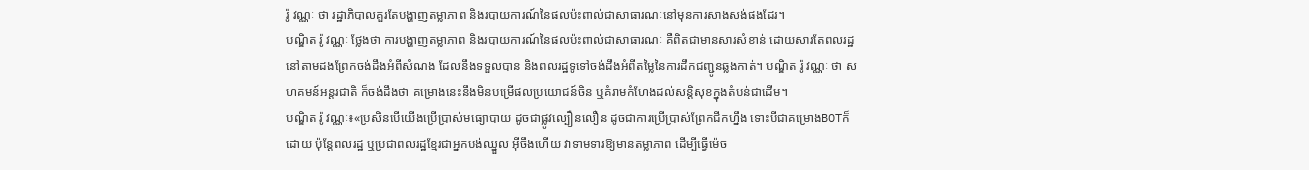រ៉ូ វណ្ណៈ ថា រដ្ឋាភិបាលគួរតែបង្ហាញតម្លាភាព និងរបាយការណ៍នៃផលប៉ះពាល់ជាសាធារណៈនៅមុនការសាងសង់ផងដែរ។
បណ្ឌិត រ៉ូ វណ្ណៈ ថ្លែងថា ការបង្ហាញតម្លាភាព និងរបាយការណ៍នៃផលប៉ះពាល់ជាសាធារណៈ គឺពិតជាមានសារសំខាន់ ដោយសារតែពលរដ្ឋ នៅតាមដងព្រែកចង់ដឹងអំពីសំណង ដែលនឹងទទួលបាន និងពលរដ្ឋទូទៅចង់ដឹងអំពីតម្លៃនៃការដឹកជញ្ជូនឆ្លងកាត់។ បណ្ឌិត រ៉ូ វណ្ណៈ ថា សហគមន៍អន្តរជាតិ ក៏ចង់ដឹងថា គម្រោងនេះនឹងមិនបម្រើផលប្រយោជន៍ចិន ឬគំរាមកំហែងដល់សន្តិសុខក្នុងតំបន់ជាដើម។
បណ្ឌិត រ៉ូ វណ្ណៈ៖«ប្រសិនបើយើងប្រើប្រាស់មធ្យោបាយ ដូចជាផ្លូវល្បឿនលឿន ដូចជាការប្រើប្រាស់ព្រែកជីកហ្នឹង ទោះបីជាគម្រោងBOTក៏ដោយ ប៉ុន្តែពលរដ្ឋ ឬប្រជាពលរដ្ឋខ្មែរជាអ្នកបង់ឈ្នួល អ៊ីចឹងហើយ វាទាមទារឱ្យមានតម្លាភាព ដើម្បីធ្វើម៉េច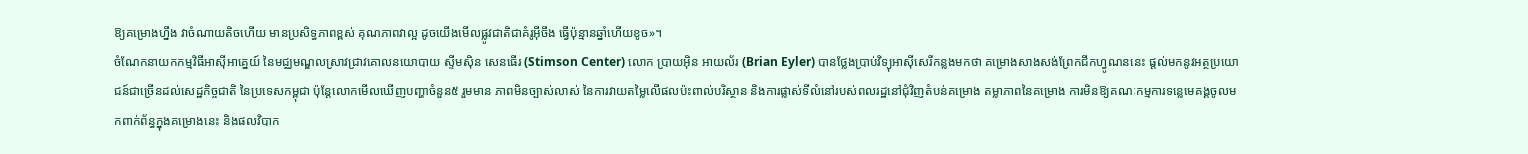ឱ្យគម្រោងហ្នឹង វាចំណាយតិចហើយ មានប្រសិទ្ធភាពខ្ពស់ គុណភាពវាល្អ ដូចយើងមើលផ្លូវជាតិជាគំរូអ៊ីចឹង ធ្វើប៉ុន្មានឆ្នាំហើយខូច»។
ចំណែកនាយកកម្មវិធីអាស៊ីអាគ្នេយ៍ នៃមជ្ឈមណ្ឌលស្រាវជ្រាវគោលនយោបាយ ស្ទីមស៊ិន សេនធើរ (Stimson Center) លោក ប្រាយអ៊ិន អាយល័រ (Brian Eyler) បានថ្លែងប្រាប់វិទ្យុអាស៊ីសេរីកន្លងមកថា គម្រោងសាងសង់ព្រែកជីកហ្វូណននេះ ផ្ដល់មកនូវអត្ថប្រយោជន៍ជាច្រើនដល់សេដ្ឋកិច្ចជាតិ នៃប្រទេសកម្ពុជា ប៉ុន្តែលោកមើលឃើញបញ្ហាចំនួន៥ រួមមាន ភាពមិនច្បាស់លាស់ នៃការវាយតម្លៃលើផលប៉ះពាល់បរិស្ថាន និងការផ្លាស់ទីលំនៅរបស់ពលរដ្ឋនៅជុំវិញតំបន់គម្រោង តម្លាភាពនៃគម្រោង ការមិនឱ្យគណៈកម្មការទន្លេមេគង្គចូលមកពាក់ព័ន្ធក្នុងគម្រោងនេះ និងផលវិបាក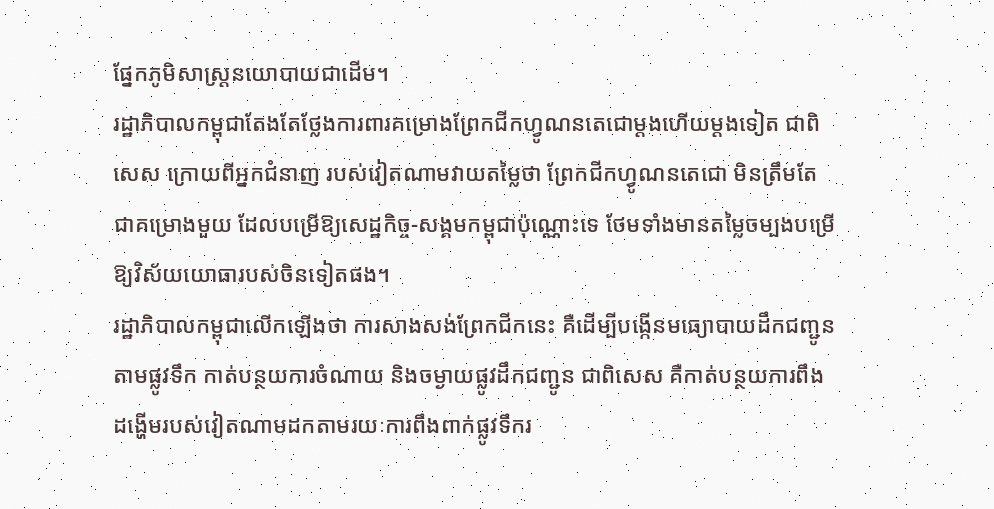ផ្នែកភូមិសាស្ត្រនយោបាយជាដើម។
រដ្ឋាភិបាលកម្ពុជាតែងតែថ្លែងការពារគម្រោងព្រែកជីកហ្វូណនតេជោម្ដងហើយម្ដងទៀត ជាពិសេស ក្រោយពីអ្នកជំនាញ របស់វៀតណាមវាយតម្លៃថា ព្រែកជីកហ្វូណនតេជោ មិនត្រឹមតែជាគម្រោងមួយ ដែលបម្រើឱ្យសេដ្ឋកិច្ច-សង្គមកម្ពុជាប៉ុណ្ណោះទេ ថែមទាំងមានតម្លៃចម្បងបម្រើឱ្យវិស័យយោធារបស់ចិនទៀតផង។
រដ្ឋាភិបាលកម្ពុជាលើកឡើងថា ការសាងសង់ព្រែកជីកនេះ គឺដើម្បីបង្កើនមធ្យោបាយដឹកជញ្ជូនតាមផ្លូវទឹក កាត់បន្ថយការចំណាយ និងចម្ងាយផ្លូវដឹកជញ្ជូន ជាពិសេស គឺកាត់បន្ថយការពឹងដង្ហើមរបស់វៀតណាមដកតាមរយៈការពឹងពាក់ផ្លូវទឹករ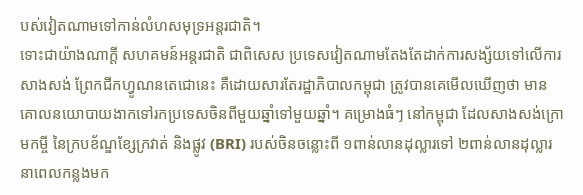បស់វៀតណាមទៅកាន់លំហសមុទ្រអន្តរជាតិ។
ទោះជាយ៉ាងណាក្ដី សហគមន៍អន្តរជាតិ ជាពិសេស ប្រទេសវៀតណាមតែងតែដាក់ការសង្ស័យទៅលើការសាងសង់ ព្រែកជីកហ្វូណនតេជោនេះ គឺដោយសារតែរដ្ឋាភិបាលកម្ពុជា ត្រូវបានគេមើលឃើញថា មានគោលនយោបាយងាកទៅរកប្រទេសចិនពីមួយឆ្នាំទៅមួយឆ្នាំ។ គម្រោងធំៗ នៅកម្ពុជា ដែលសាងសង់ក្រោមកម្ចី នៃក្របខ័ណ្ឌខ្សែក្រវាត់ និងផ្លូវ (BRI) របស់ចិនចន្លោះពី ១ពាន់លានដុល្លារទៅ ២ពាន់លានដុល្លារនាពេលកន្លងមក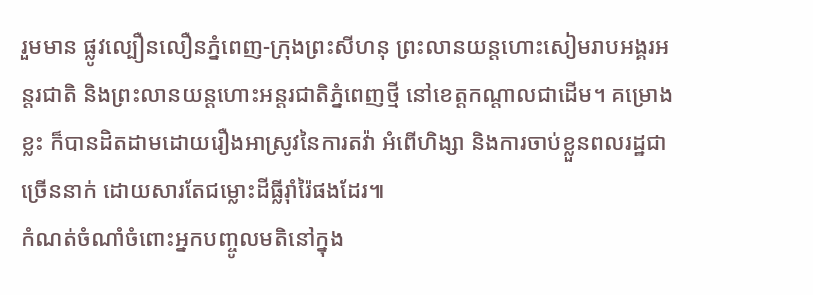រួមមាន ផ្លូវល្បឿនលឿនភ្នំពេញ-ក្រុងព្រះសីហនុ ព្រះលានយន្តហោះសៀមរាបអង្គរអន្តរជាតិ និងព្រះលានយន្តហោះអន្តរជាតិភ្នំពេញថ្មី នៅខេត្តកណ្តាលជាដើម។ គម្រោងខ្លះ ក៏បានដិតដាមដោយរឿងអាស្រូវនៃការតវ៉ា អំពើហិង្សា និងការចាប់ខ្លួនពលរដ្ឋជាច្រើននាក់ ដោយសារតែជម្លោះដីធ្លីរ៉ាំរ៉ៃផងដែរ៕
កំណត់ចំណាំចំពោះអ្នកបញ្ចូលមតិនៅក្នុង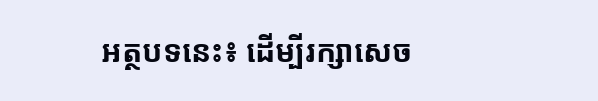អត្ថបទនេះ៖ ដើម្បីរក្សាសេច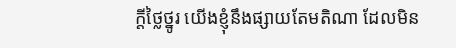ក្ដីថ្លៃថ្នូរ យើងខ្ញុំនឹងផ្សាយតែមតិណា ដែលមិន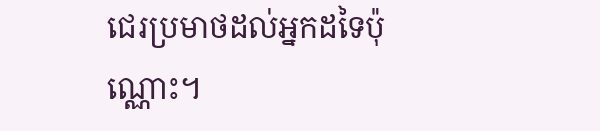ជេរប្រមាថដល់អ្នកដទៃប៉ុណ្ណោះ។